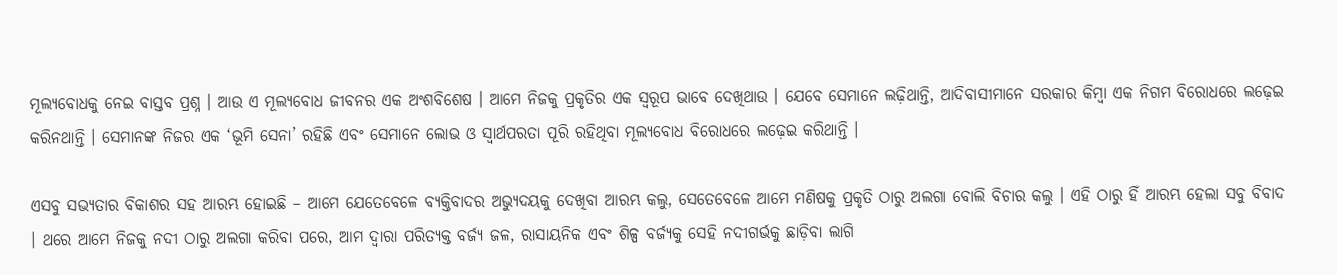ମୂଲ୍ୟବୋଧକୁ ନେଇ ବାସ୍ତବ ପ୍ରଶ୍ନ । ଆଉ ଏ ମୂଲ୍ୟବୋଧ ଜୀବନର ଏକ ଅଂଶବିଶେଷ । ଆମେ ନିଜକୁ ପ୍ରକୃତିର ଏକ ସ୍ୱରୂପ ଭାବେ ଦେଖିଥାଉ । ଯେବେ ସେମାନେ ଲଢ଼ିଥାନ୍ତି, ଆଦିବାସୀମାନେ ସରକାର କିମ୍ବା ଏକ ନିଗମ ବିରୋଧରେ ଲଢ଼େଇ କରିନଥାନ୍ତି । ସେମାନଙ୍କ ନିଜର ଏକ ‘ଭୂମି ସେନା’ ରହିଛି ଏବଂ ସେମାନେ ଲୋଭ ଓ ସ୍ୱାର୍ଥପରତା ପୂରି ରହିଥିବା ମୂଲ୍ୟବୋଧ ବିରୋଧରେ ଲଢ଼େଇ କରିଥାନ୍ତି ।

ଏସବୁ ସଭ୍ୟତାର ବିକାଶର ସହ ଆରମ୍ଭ ହୋଇଛି – ଆମେ ଯେତେବେଳେ ବ୍ୟକ୍ତିବାଦର ଅଭ୍ୟୁଦୟକୁ ଦେଖିବା ଆରମ୍ଭ କଲୁ, ସେତେବେଳେ ଆମେ ମଣିଷକୁ ପ୍ରକୃତି ଠାରୁ ଅଲଗା ବୋଲି ବିଚାର କଲୁ । ଏହି ଠାରୁ ହିଁ ଆରମ୍ଭ ହେଲା ସବୁ ବିବାଦ । ଥରେ ଆମେ ନିଜକୁ ନଦୀ ଠାରୁ ଅଲଗା କରିବା ପରେ, ଆମ ଦ୍ୱାରା ପରିତ୍ୟକ୍ତ ବର୍ଜ୍ୟ ଜଳ, ରାସାୟନିକ ଏବଂ ଶିଳ୍ପ ବର୍ଜ୍ୟକୁ ସେହି ନଦୀଗର୍ଭକୁ ଛାଡ଼ିବା ଲାଗି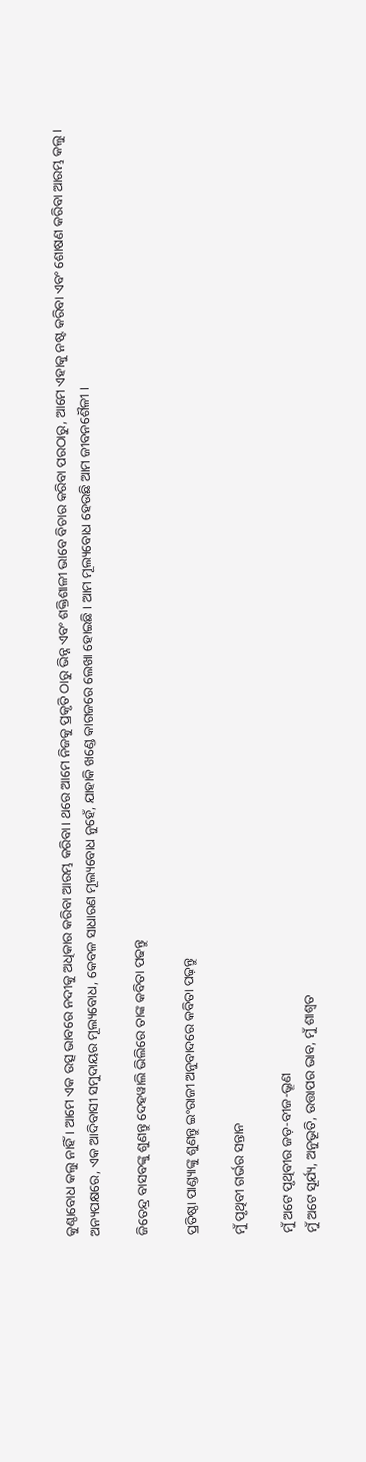କୁଣ୍ଠାବୋଧ କଲୁ ନାହିଁ । ଆମେ ଏକ ଉତ୍ସ ଭାବରେ ନଦୀକୁ ଅଧିକାର କରିବା ଆରମ୍ଭ କରିବା। ଥରେ ଆମେ ନିଜକୁ ପ୍ରକୃତି ଠାରୁ ଭିନ୍ନ ଏବଂ ଶକ୍ତିଶାଳୀ ଭାବେ ବିଚାର କରିବା ପରଠାରୁ, ଆମେ ଏହାକୁ ନଷ୍ଟ କରିବା ଏବଂ ଶୋଷଣ କରିବା ଆରମ୍ଭ କଲୁ। ଅନ୍ୟପକ୍ଷରେ, ଏକ ଆଦିବାସୀ ସମୁଦାୟର ମୂଲ୍ୟବୋଧ, କେବଳ ସାଧାରଣ ମୂଲ୍ୟବୋଧ ନୁହେଁ, ଯାହାକି ଖଣ୍ଡେ କାଗଜରେ ଲେଖା ହୋଇଛି । ଆମ ମୂଲ୍ୟବୋଧ ହେଉଛି ଆମ ଜୀବନଶୈଳୀ ।

ଜିତେନ୍ଦ୍ର ବାସବଙ୍କୁ ଶୁଣନ୍ତୁ ଦେହୱାଲି ଭିଲିରେ ତାଙ୍କ କବିତା ପଢନ୍ତୁ

ପ୍ରତିଷ୍ଠା ପାଣ୍ଡ୍ୟାଙ୍କୁ ଶୁଣନ୍ତୁ ଇଂରାଜୀ ଅନୁବାଦରେ କବିତା ପଢ଼ନ୍ତୁ

ମୁଁ ପୃଥିବୀ ଗର୍ଭର ସନ୍ତାନ

ମୁଁ ଅଟେ ପୃଥିବୀର ଜଡ଼-ବୀଜ-ଭ୍ରୂଣ
ମୁଁ ଅଟେ ସୂର୍ଯ୍ୟ, ଅନୁଭୂତି, ଉତ୍ତାପର ଭାବ, ମୁଁ ଶାଶ୍ୱତ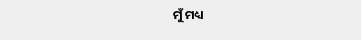ମୁଁ ମଧ୍ୟ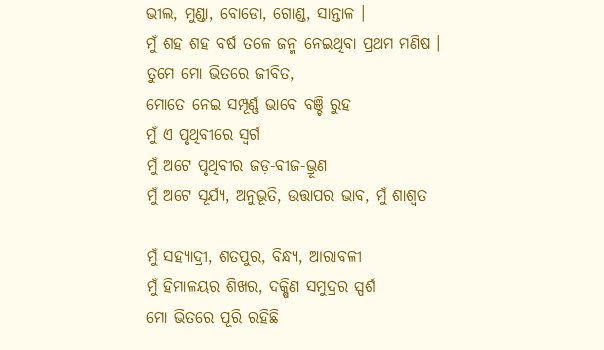ଭୀଲ, ମୁଣ୍ଡା, ବୋଡୋ, ଗୋଣ୍ଡ, ସାନ୍ତାଳ ।
ମୁଁ ଶହ ଶହ ବର୍ଷ ତଳେ ଜନ୍ମ ନେଇଥିବା ପ୍ରଥମ ମଣିଷ ।
ତୁମେ ମୋ ଭିତରେ ଜୀବିତ,
ମୋତେ ନେଇ ସମ୍ପୂର୍ଣ୍ଣ ଭାବେ ବଞ୍ଚି ରୁହ
ମୁଁ ଏ ପୃଥିବୀରେ ସ୍ୱର୍ଗ
ମୁଁ ଅଟେ ପୃଥିବୀର ଜଡ଼-ବୀଜ-ଭ୍ରୂଣ
ମୁଁ ଅଟେ ସୂର୍ଯ୍ୟ, ଅନୁଭୂତି, ଉତ୍ତାପର ଭାବ, ମୁଁ ଶାଶ୍ୱତ

ମୁଁ ସହ୍ୟାଦ୍ରୀ, ଶତପୁର, ବିନ୍ଧ୍ୟ, ଆରାବଳୀ
ମୁଁ ହିମାଳୟର ଶିଖର, ଦକ୍ଷିଣ ସମୁଦ୍ରର ସ୍ପର୍ଶ
ମୋ ଭିତରେ ପୂରି ରହିଛି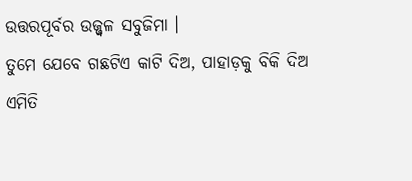ଉତ୍ତରପୂର୍ବର ଉଜ୍ଜ୍ୱଳ ସବୁଜିମା ।
ତୁମେ ଯେବେ ଗଛଟିଏ କାଟି ଦିଅ, ପାହାଡ଼କୁ ବିକି ଦିଅ
ଏମିତି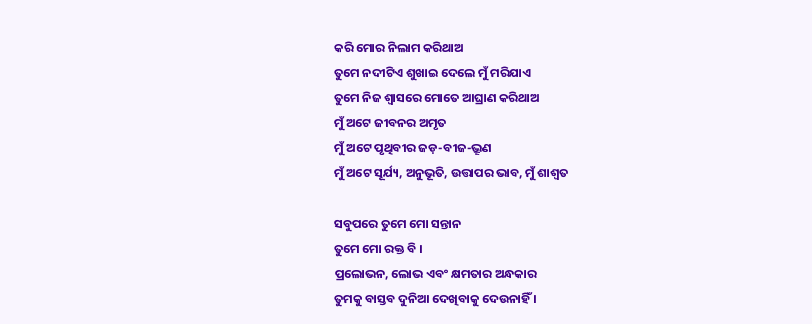କରି ମୋର ନିଲାମ କରିଥାଅ
ତୁମେ ନଦୀଟିଏ ଶୁଖାଇ ଦେଲେ ମୁଁ ମରିଯାଏ
ତୁମେ ନିଜ ଶ୍ୱାସରେ ମୋତେ ଆଘ୍ରାଣ କରିଥାଅ
ମୁଁ ଅଟେ ଜୀବନର ଅମୃତ
ମୁଁ ଅଟେ ପୃଥିବୀର ଜଡ଼-ବୀଜ-ଭ୍ରୂଣ
ମୁଁ ଅଟେ ସୂର୍ଯ୍ୟ, ଅନୁଭୂତି, ଉତ୍ତାପର ଭାବ, ମୁଁ ଶାଶ୍ୱତ

ସବୁପରେ ତୁମେ ମୋ ସନ୍ତାନ
ତୁମେ ମୋ ରକ୍ତ ବି ।
ପ୍ରଲୋଭନ, ଲୋଭ ଏବଂ କ୍ଷମତାର ଅନ୍ଧକାର
ତୁମକୁ ବାସ୍ତବ ଦୁନିଆ ଦେଖିବାକୁ ଦେଉନାହିଁ ।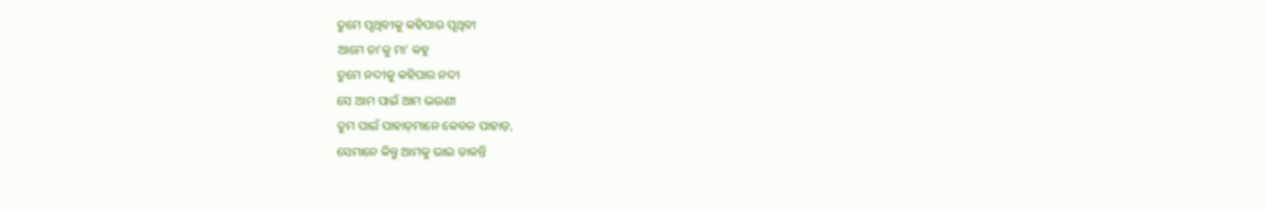ତୁମେ ପୃଥିବୀକୁ କହିପାର ପୃଥିବୀ
ଆମେ ତା’କୁ ମା’ କହୁ
ତୁମେ ନଦୀକୁ କହିପାର ନଦୀ
ସେ ଆମ ପାଇଁ ଆମ ଭଉଣୀ
ତୁମ ପାଇଁ ପାହାଡ଼ମାନେ କେବଳ ପାହାଡ଼,
ସେମାନେ କିନ୍ତୁ ଆମକୁ ଭାଇ ଡାକନ୍ତି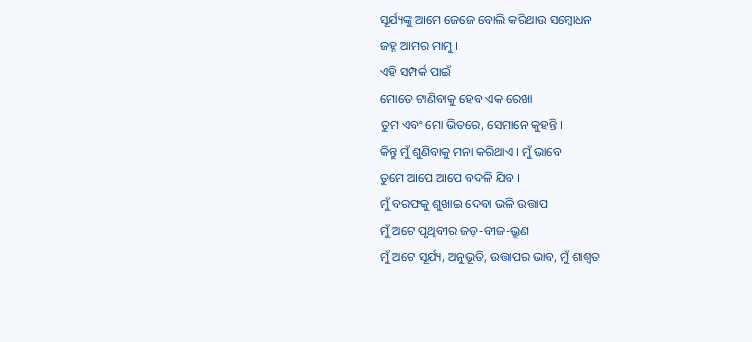ସୂର୍ଯ୍ୟଙ୍କୁ ଆମେ ଜେଜେ ବୋଲି କରିଥାଉ ସମ୍ବୋଧନ
ଜହ୍ନ ଆମର ମାମୁ ।
ଏହି ସମ୍ପର୍କ ପାଇଁ
ମୋତେ ଟାଣିବାକୁ ହେବ ଏକ ରେଖା
ତୁମ ଏବଂ ମୋ ଭିତରେ, ସେମାନେ କୁହନ୍ତି ।
କିନ୍ତୁ ମୁଁ ଶୁଣିବାକୁ ମନା କରିଥାଏ । ମୁଁ ଭାବେ
ତୁମେ ଆପେ ଆପେ ବଦଳି ଯିବ ।
ମୁଁ ବରଫକୁ ଶୁଖାଇ ଦେବା ଭଳି ଉତ୍ତାପ
ମୁଁ ଅଟେ ପୃଥିବୀର ଜଡ଼-ବୀଜ-ଭ୍ରୂଣ
ମୁଁ ଅଟେ ସୂର୍ଯ୍ୟ, ଅନୁଭୂତି, ଉତ୍ତାପର ଭାବ, ମୁଁ ଶାଶ୍ୱତ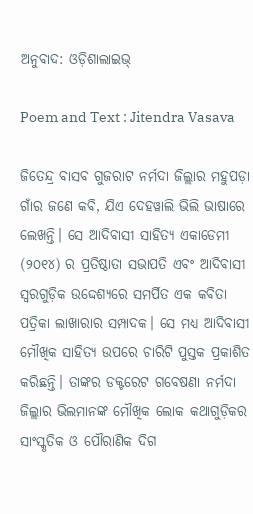ଅନୁବାଦ: ଓଡ଼ିଶାଲାଇଭ୍‍

Poem and Text : Jitendra Vasava

ଜିତେନ୍ଦ୍ର ବାସବ ଗୁଜରାଟ ନର୍ମଦା ଜିଲ୍ଲାର ମହୁପଡ଼ା ଗାଁର ଜଣେ କବି, ଯିଏ ଦେହୱାଲି ଭିଲି ଭାଷାରେ ଲେଖନ୍ତି। ସେ ଆଦିବାସୀ ସାହିତ୍ୟ ଏକାଡେମୀ (୨୦୧୪) ର ପ୍ରତିଷ୍ଠାତା ସଭାପତି ଏବଂ ଆଦିବାସୀ ସ୍ୱରଗୁଡ଼ିକ ଉଦ୍ଦେଶ୍ୟରେ ସମର୍ପିତ ଏକ କବିତା ପତ୍ରିକା ଲାଖାରାର ସମ୍ପାଦକ। ସେ ମଧ୍ୟ ଆଦିବାସୀ ମୌଖିକ ସାହିତ୍ୟ ଉପରେ ଚାରିଟି ପୁସ୍ତକ ପ୍ରକାଶିତ କରିଛନ୍ତି। ତାଙ୍କର ଡକ୍ଟରେଟ ଗବେଷଣା ନର୍ମଦା ଜିଲ୍ଲାର ଭିଲମାନଙ୍କ ମୌଖିକ ଲୋକ କଥାଗୁଡ଼ିକର ସାଂସ୍କୃତିକ ଓ ପୌରାଣିକ ଦିଗ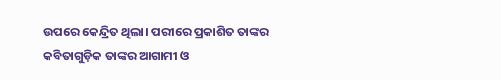ଉପରେ କେନ୍ଦ୍ରିତ ଥିଲା। ପରୀରେ ପ୍ରକାଶିତ ତାଙ୍କର କବିତାଗୁଡ଼ିକ ତାଙ୍କର ଆଗାମୀ ଓ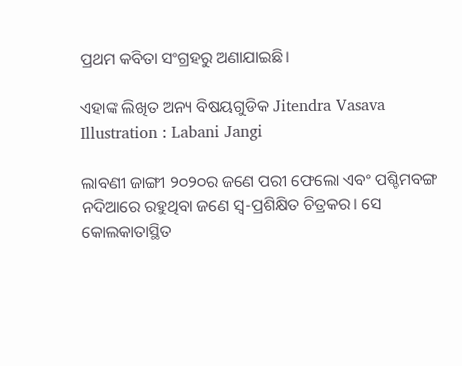ପ୍ରଥମ କବିତା ସଂଗ୍ରହରୁ ଅଣାଯାଇଛି।

ଏହାଙ୍କ ଲିଖିତ ଅନ୍ୟ ବିଷୟଗୁଡିକ Jitendra Vasava
Illustration : Labani Jangi

ଲାବଣୀ ଜାଙ୍ଗୀ ୨୦୨୦ର ଜଣେ ପରୀ ଫେଲୋ ଏବଂ ପଶ୍ଚିମବଙ୍ଗ ନଦିଆରେ ରହୁଥିବା ଜଣେ ସ୍ୱ-ପ୍ରଶିକ୍ଷିତ ଚିତ୍ରକର। ସେ କୋଲକାତାସ୍ଥିତ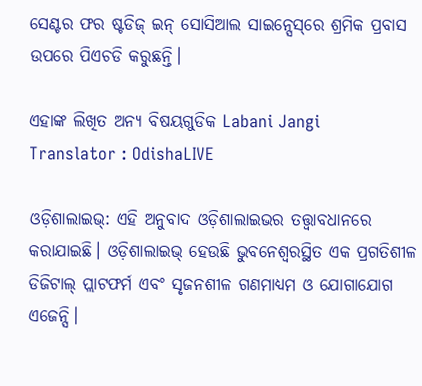ସେଣ୍ଟର ଫର ଷ୍ଟଡିଜ୍‌ ଇନ୍‌ ସୋସିଆଲ ସାଇନ୍ସେସ୍‌ରେ ଶ୍ରମିକ ପ୍ରବାସ ଉପରେ ପିଏଚଡି କରୁଛନ୍ତି।

ଏହାଙ୍କ ଲିଖିତ ଅନ୍ୟ ବିଷୟଗୁଡିକ Labani Jangi
Translator : OdishaLIVE

ଓଡ଼ିଶାଲାଇଭ୍: ଏହି ଅନୁବାଦ ଓଡ଼ିଶାଲାଇଭର ତତ୍ତ୍ୱାବଧାନରେ କରାଯାଇଛି। ଓଡ଼ିଶାଲାଇଭ୍ ହେଉଛି ଭୁବନେଶ୍ୱରସ୍ଥିତ ଏକ ପ୍ରଗତିଶୀଳ ଡିଜିଟାଲ୍ ପ୍ଲାଟଫର୍ମ ଏବଂ ସୃଜନଶୀଳ ଗଣମାଧ୍ୟମ ଓ ଯୋଗାଯୋଗ ଏଜେନ୍ସି।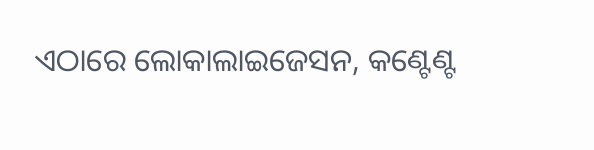ଏଠାରେ ଲୋକାଲାଇଜେସନ, କଣ୍ଟେଣ୍ଟ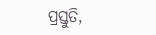ପ୍ରସ୍ତୁତି,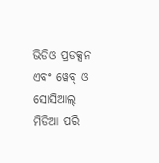ଭିଡିଓ ପ୍ରଡକ୍ସନ ଏବଂ ୱେବ୍ ଓ ସୋସିଆଲ୍ ମିଡିଆ ପରି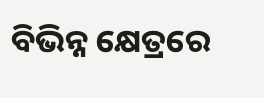ବିଭିନ୍ନ କ୍ଷେତ୍ରରେ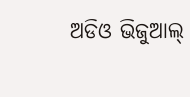ଅଡିଓ ଭିଜୁଆଲ୍‌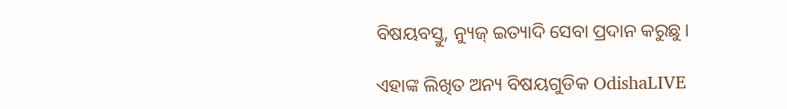ବିଷୟବସ୍ତୁ, ନ୍ୟୁଜ୍ ଇତ୍ୟାଦି ସେବା ପ୍ରଦାନ କରୁଛୁ।

ଏହାଙ୍କ ଲିଖିତ ଅନ୍ୟ ବିଷୟଗୁଡିକ OdishaLIVE